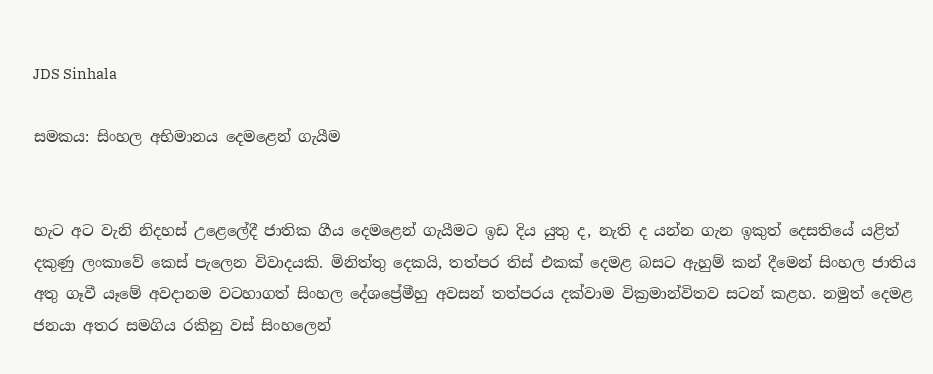JDS Sinhala

සමකය: සිංහල අභිමානය දෙමළෙන් ගැයීම


හැට අට වැනි නිදහස් උළෙලේදී ජාතික ගීය දෙමළෙන් ගැයීමට ඉඩ දිය යුතු ද, නැති ද යන්න ගැන ඉකුත් දෙසතියේ යළිත් දකුණු ලංකාවේ කෙස් පැලෙන විවාදයකි. මිනිත්තු දෙකයි, තත්පර තිස් එකක් දෙමළ බසට ඇහුම් කන් දීමෙන් සිංහල ජාතිය අතු ගෑවී යෑමේ අවදානම වටහාගත් සිංහල දේශප්‍රේමීහු අවසන් තත්පරය දක්වාම වික්‍රමාන්විතව සටන් කළහ. නමුත් දෙමළ ජනයා අතර සමගිය රකිනු වස් සිංහලෙන්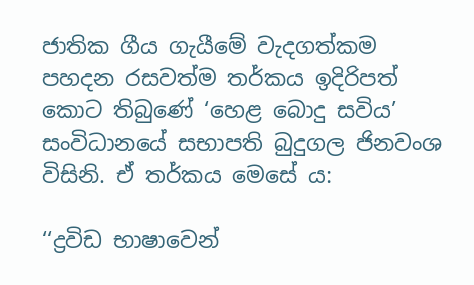ජාතික ගීය ගැයීමේ වැදගත්කම පහදන රසවත්ම තර්කය ඉදිරිපත් කොට තිබුණේ ‘හෙළ බොදු සවිය’ සංවිධානයේ සභාපති බුදුගල ජිනවංශ විසිනි. ඒ තර්කය මෙසේ ය:

‘‘ද්‍රවිඩ භාෂාවෙන්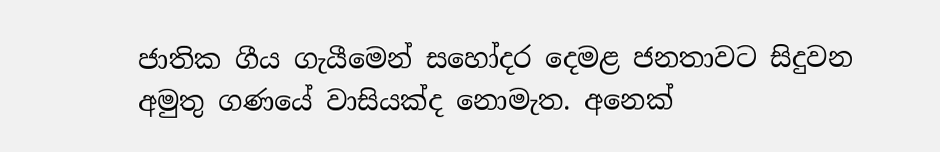ජාතික ගීය ගැයීමෙන් සහෝදර දෙමළ ජනතාවට සිදුවන අමුතු ගණයේ වාසියක්ද නොමැත. අනෙක්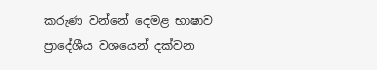කරුණ වන්නේ දෙමළ භාෂාව ප්‍රාදේශීය වශයෙන් දක්වන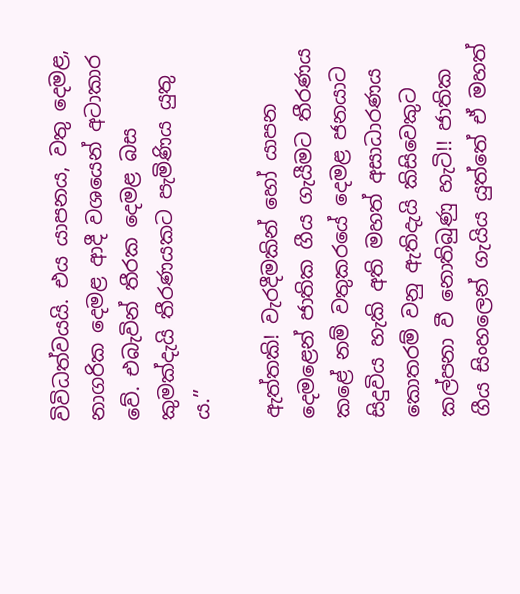විවිධත්වයයි. එය යාපනය, වතු දෙමළ, නාගරික දෙමළ ආදී වශයෙන් අටාකාර වේ. එබැවින් තීරක දෙමළ බස කුමක්දැයි තීරණයකට පැමිණිය යුතු ය.’’

ඇත්තකි! වැරදීමකින් හෝ යාපන දෙමළෙන් ජාතික ගීය ගැයීමට තීරණය කළේ නම් වතුකරයේ දෙමළ ජනයාට සිදුවිය හැකි අති මහත් අසාධාරණය කොතරම් වනු ඇතිදැයි කිසිවෙකුට කල්පනා වී නොතිබුණු හැටි!! ජාතික ගීය සිංහලෙන් ගැයිය යුත්තේ ඒ මහත්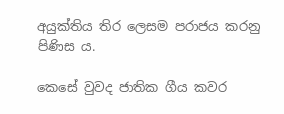අයුක්තිය තිර ලෙසම පරාජය කරනු පිණිස ය.

කෙසේ වුවද ජාතික ගීය කවර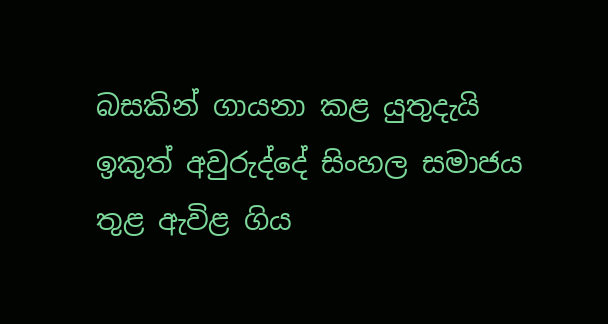බසකින් ගායනා කළ යුතුදැයි ඉකුත් අවුරුද්දේ සිංහල සමාජය තුළ ඇවිළ ගිය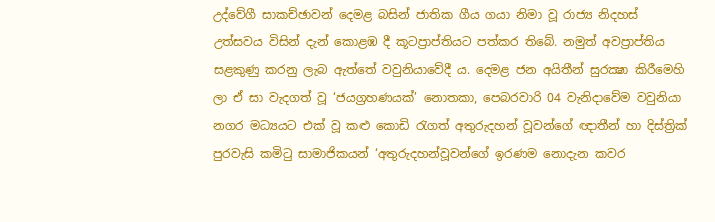උද්වේගී සාකච්ඡාවන් දෙමළ බසින් ජාතික ගීය ගයා නිමා වූ රාජ්‍ය නිදහස් උත්සවය විසින් දැන් කොළඹ දී කූටප්‍රාප්තියට පත්කර තිබේ. නමුත් අවප්‍රාප්තිය සළකුණු කරනු ලැබ ඇත්තේ වවුනියාවේදී ය. දෙමළ ජන අයිතීන් සුරක්‍ෂා කිරීමෙහි ලා ඒ සා වැදගත් වූ ‘ජයග්‍රහණයක්’ නොතකා, පෙබරවාරි 04 වැනිදාවේම වවුනියා නගර මධ්‍යයට එක් වූ කළු කොඩි රැගත් අතුරුදහන් වූවන්ගේ ඥාතීන් හා දිස්ත්‍රික් පුරවැසි කමිටු සාමාජිකයන් ‘අතුරුදහන්වූවන්ගේ ඉරණම නොදැන කවර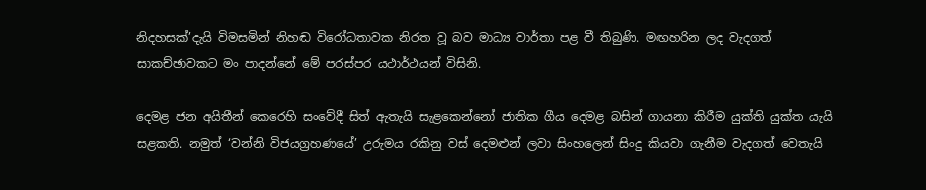නිදහසක්’දැයි විමසමින් නිහඬ විරෝධතාවක නිරත වූ බව මාධ්‍ය වාර්තා පළ වී තිබුණි. මඟහරින ලද වැදගත් සාකච්ඡාවකට මං පාදන්නේ මේ පරස්පර යථාර්ථයන් විසිනි.

දෙමළ ජන අයිතීන් කෙරෙහි සංවේදී සිත් ඇතැයි සැළකෙන්නෝ ජාතික ගීය දෙමළ බසින් ගායනා කිරීම යුක්ති යුක්ත යැයි සළකති. නමුත් ‘වන්නි විජයග්‍රහණයේ’ උරුමය රකිනු වස් දෙමළුන් ලවා සිංහලෙන් සිංදු කියවා ගැනීම වැදගත් වෙතැයි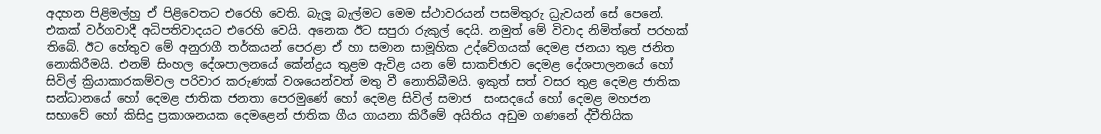අදහන පිළිමල්හු ඒ පිළිවෙතට එරෙහි වෙති. බැලූ බැල්මට මෙම ස්ථාවරයන් පසමිතුරු ධ්‍රැවයන් සේ පෙනේ. එකක් වර්ගවාදී අධිපතිවාදයට එරෙහි වෙයි. අනෙක ඊට සපුරා රුකුල් දෙයි. නමුත් මේ විවාද නිමිත්තේ පරහක් තිබේ. ඊට හේතුව මේ අනුරාගී තර්කයන් පෙරළා ඒ හා සමාන සාමූහික උද්වේගයක් දෙමළ ජනයා තුළ ජනිත නොකිරීමයි. එනම් සිංහල දේශපාලනයේ කේන්ද්‍රය තුළම ඇවිළ යන මේ සාකච්ඡාව දෙමළ දේශපාලනයේ හෝ සිවිල් ක්‍රියාකාරකම්වල පරිවාර කරුණක් වශයෙන්වත් මතු වී නොතිබීමයි. ඉකුත් සත් වසර තුළ දෙමළ ජාතික සන්ධානයේ හෝ දෙමළ ජාතික ජනතා පෙරමුණේ හෝ දෙමළ සිවිල් සමාජ  සංසදයේ හෝ දෙමළ මහජන සභාවේ හෝ කිසිදු ප්‍රකාශනයක දෙමළෙන් ජාතික ගීය ගායනා කිරීමේ අයිතිය අඩුම ගණනේ ද්වීතියික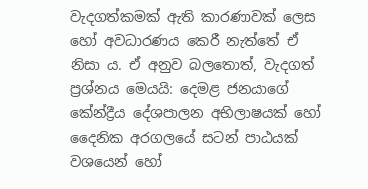වැදගත්කමක් ඇති කාරණාවක් ලෙස හෝ අවධාරණය කෙරී නැත්තේ ඒ නිසා ය. ඒ අනුව බලතොත්, වැදගත් ප්‍රශ්නය මෙයයි: දෙමළ ජනයාගේ කේන්ද්‍රීය දේශපාලන අභිලාෂයක් හෝ දෛනික අරගලයේ සටන් පාඨයක් වශයෙන් හෝ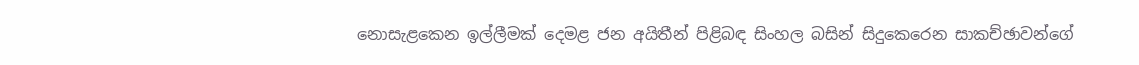නොසැළකෙන ඉල්ලීමක් දෙමළ ජන අයිතීන් පිළිබඳ සිංහල බසින් සිදුකෙරෙන සාකච්ඡාවන්ගේ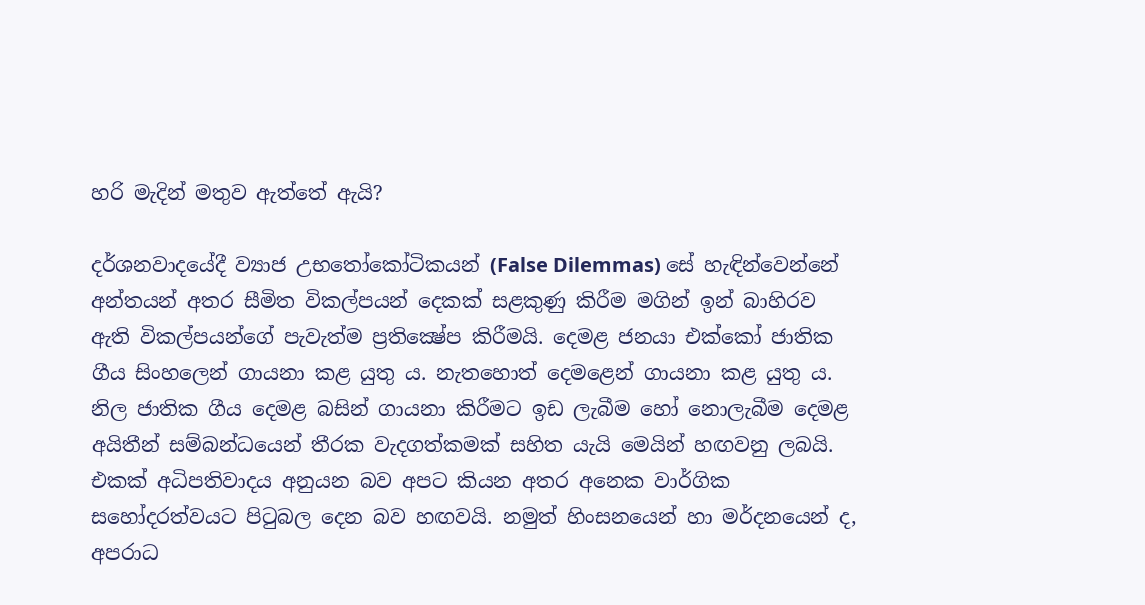හරි මැදින් මතුව ඇත්තේ ඇයි?

දර්ශනවාදයේදී ව්‍යාජ උභතෝකෝටිකයන් (False Dilemmas) සේ හැඳින්වෙන්නේ අන්තයන් අතර සීමිත විකල්පයන් දෙකක් සළකුණු කිරීම මගින් ඉන් බාහිරව ඇති විකල්පයන්ගේ පැවැත්ම ප්‍රතික්‍ෂේප කිරීමයි. දෙමළ ජනයා එක්කෝ ජාතික ගීය සිංහලෙන් ගායනා කළ යුතු ය. නැතහොත් දෙමළෙන් ගායනා කළ යුතු ය. නිල ජාතික ගීය දෙමළ බසින් ගායනා කිරීමට ඉඩ ලැබීම හෝ නොලැබීම දෙමළ අයිතීන් සම්බන්ධයෙන් තීරක වැදගත්කමක් සහිත යැයි මෙයින් හඟවනු ලබයි. එකක් අධිපතිවාදය අනුයන බව අපට කියන අතර අනෙක වාර්ගික සහෝදරත්වයට පිටුබල දෙන බව හඟවයි. නමුත් හිංසනයෙන් හා මර්දනයෙන් ද, අපරාධ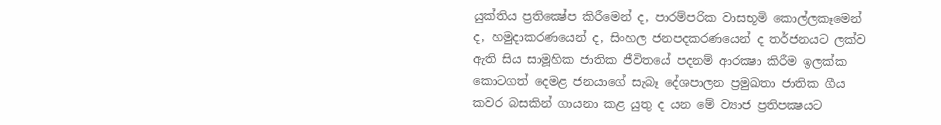යුක්තිය ප්‍රතික්‍ෂේප කිරීමෙන් ද, පාරම්පරික වාසභූමි කොල්ලකෑමෙන් ද, හමුදාකරණයෙන් ද, සිංහල ජනපදකරණයෙන් ද තර්ජනයට ලක්ව ඇති සිය සාමූහික ජාතික ජීවිතයේ පදනම් ආරක්‍ෂා කිරීම ඉලක්ක කොටගත් දෙමළ ජනයාගේ සැබෑ දේශපාලන ප්‍රමුඛතා ජාතික ගීය කවර බසකින් ගායනා කළ යුතු ද යන මේ ව්‍යාජ ප්‍රතිපක්‍ෂයට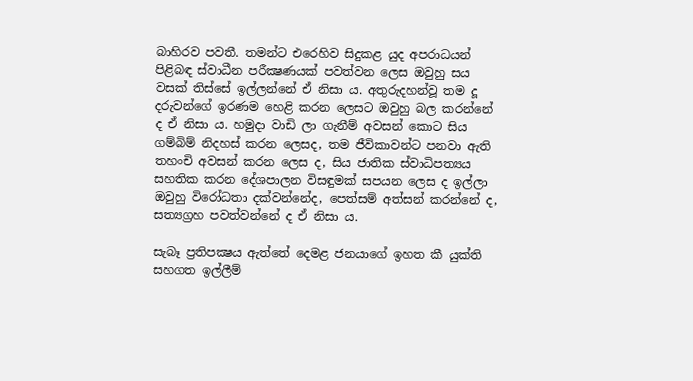බාහිරව පවතී. තමන්ට එරෙහිව සිදුකළ යුද අපරාධයන් පිළිබඳ ස්වාධීන පරීක්‍ෂණයක් පවත්වන ලෙස ඔවුහු සය වසක් තිස්සේ ඉල්ලන්නේ ඒ නිසා ය. අතුරුදහන්වූ තම දූ දරුවන්ගේ ඉරණම හෙළි කරන ලෙසට ඔවුහු බල කරන්නේ ද ඒ නිසා ය. හමුදා වාඩි ලා ගැනීම් අවසන් කොට සිය ගම්බිම් නිදහස් කරන ලෙසද, තම ජීවිකාවන්ට පනවා ඇති තහංචි අවසන් කරන ලෙස ද, සිය ජාතික ස්වාධිපත්‍යය සහතික කරන දේශපාලන විසඳුමක් සපයන ලෙස ද ඉල්ලා ඔවුහු විරෝධතා දක්වන්නේද, පෙත්සම් අත්සන් කරන්නේ ද, සත්‍යග්‍රහ පවත්වන්නේ ද ඒ නිසා ය.

සැබෑ ප්‍රතිපක්‍ෂය ඇත්තේ දෙමළ ජනයාගේ ඉහත කී යුක්ති සහගත ඉල්ලීම්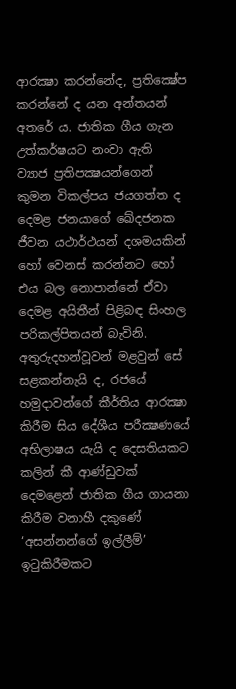ආරක්‍ෂා කරන්නේද, ප්‍රතික්‍ෂේප කරන්නේ ද යන අන්තයන් අතරේ ය. ජාතික ගීය ගැන උත්කර්ෂයට නංවා ඇති ව්‍යාජ ප්‍රතිපක්‍ෂයන්ගෙන් කුමන විකල්පය ජයගත්ත ද දෙමළ ජනයාගේ ඛේදජනක ජීවන යථාර්ථයන් දශමයකින් හෝ වෙනස් කරන්නට හෝ එය බල නොපාන්නේ ඒවා දෙමළ අයිතීන් පිළිබඳ සිංහල පරිකල්පිතයන් බැවිනි. අතුරුදහන්වූවන් මළවුන් සේ සළකන්නැයි ද, රජයේ හමුදාවන්ගේ කීර්තිය ආරක්‍ෂා කිරීම සිය දේශීය පරීක්‍ෂණයේ අභිලාෂය යැයි ද දෙසතියකට කලින් කී ආණ්ඩුවක් දෙමළෙන් ජාතික ගීය ගායනා කිරීම වනාහී දකුණේ ‘අසන්නන්ගේ ඉල්ලීම්’ ඉටුකිරීමකට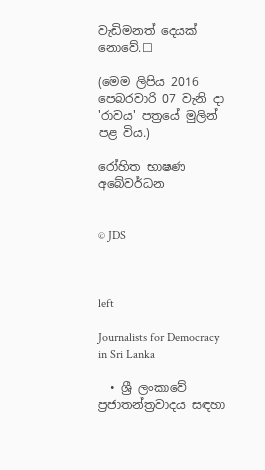වැඩිමනත් දෙයක් නොවේ.☐

(මෙම ලිපිය 2016 පෙබරවාරි 07 වැනි දා 'රාවය' පත්‍රයේ මුලින් පළ විය.)

රෝහිත භාෂණ අබේවර්ධන


© JDS



left

Journalists for Democracy in Sri Lanka

  • ශ්‍රී ලංකාවේ ප්‍රජාතන්ත්‍රවාදය සඳහා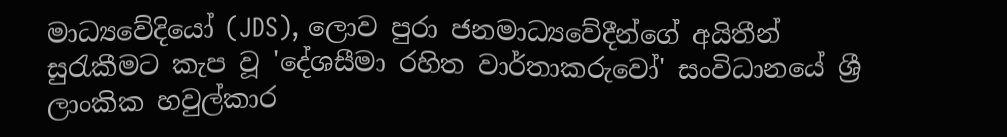මාධ්‍යවේදියෝ (JDS), ලොව පුරා ජනමාධ්‍යවේදීන්ගේ අයිතීන් සුරැකීමට කැප වූ 'දේශසීමා රහිත වාර්තාකරුවෝ' සංවිධානයේ ශ්‍රී ලාංකික හවුල්කාර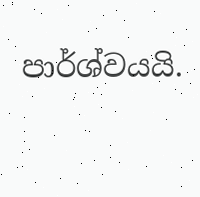පාර්ශ්වයයි.